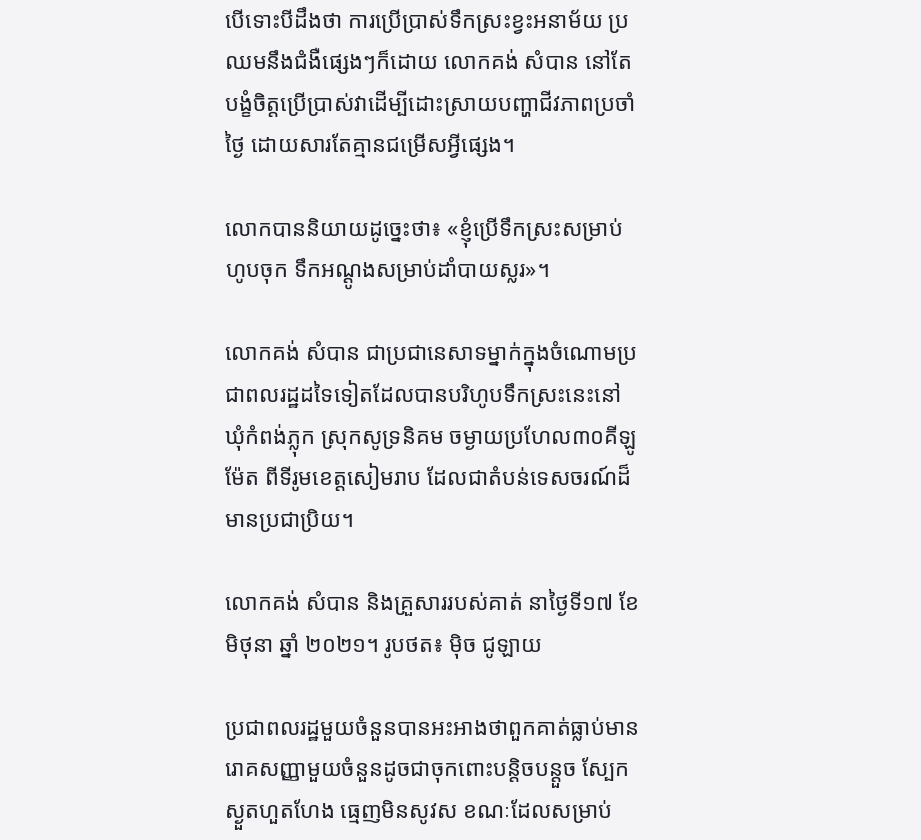បើទោះបីដឹងថា ការប្រើប្រាស់ទឹកស្រះខ្វះអនាម័យ ប្រឈមនឹងជំងឺផ្សេងៗក៏ដោយ លោកគង់ សំបាន នៅតែបង្ខំចិត្តប្រើប្រាស់វាដើម្បីដោះស្រាយបញ្ហាជីវភាពប្រចាំថ្ងៃ ដោយសារតែគ្មានជម្រើសអ្វីផ្សេង។

លោកបាននិយាយដូច្នេះថា៖ «ខ្ញុំប្រើទឹកស្រះសម្រាប់ហូបចុក ទឹកអណ្ដូងសម្រាប់ដាំបាយស្លរ»។

លោកគង់ សំបាន ជាប្រជានេសាទម្នាក់ក្នុងចំណោមប្រជាពលរដ្ឋដទៃទៀតដែលបានបរិហូបទឹកស្រះនេះនៅឃុំកំពង់ភ្លុក ស្រុកសូទ្រនិគម ចម្ងាយប្រហែល៣០គីឡូម៉ែត ពីទីរូមខេត្តសៀមរាប ដែលជាតំបន់ទេសចរណ៍ដ៏មានប្រជាប្រិយ។

លោកគង់ សំបាន និងគ្រួសាររបស់គាត់ នាថ្ងៃទី១៧ ខែ មិថុនា ឆ្នាំ ២០២១។ រូបថត៖ ម៉ិច ជូឡាយ

ប្រជាពលរដ្ឋមួយចំនួនបានអះអាងថាពួកគាត់ធ្លាប់មានរោគសញ្ញាមួយចំនួនដូចជាចុកពោះបន្តិចបន្តួច ស្បែកស្ងួតហួតហែង ធ្មេញមិនសូវស ខណៈដែលសម្រាប់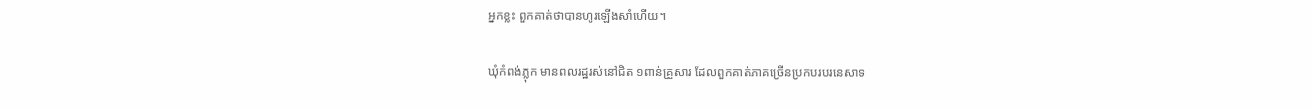អ្នកខ្លះ ពួកគាត់ថាបានហូរឡើងសាំហើយ។

ឃុំកំពង់ភ្លុក មានពលរដ្ឋរស់នៅជិត ១ពាន់គ្រួសារ ដែលពួកគាត់ភាគច្រើនប្រកបរបរនេសាទ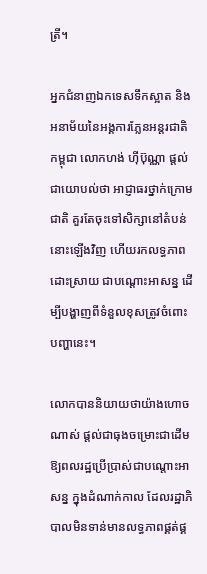ត្រី។

អ្នកជំនាញឯកទេសទឹកស្អាត និងអនាម័យនៃអង្គការភ្លែនអន្តរជាតិកម្ពុជា លោកហង់ ហ៊ីប៊ុណ្ណា ផ្តល់ជាយោបល់ថា អាជ្ញាធរថ្នាក់ក្រោមជាតិ គួរតែចុះទៅសិក្សានៅតំបន់នោះឡើងវិញ ហើយរកលទ្ធភាពដោះស្រាយ ជាបណ្តោះអាសន្ន ដើម្បីបង្ហាញពីទំនួលខុសត្រូវចំពោះបញ្ហានេះ។

លោកបាននិយាយថាយ៉ាងហោចណាស់ ផ្តល់ជាធុងចម្រោះជាដើម ឱ្យពលរដ្ឋប្រើប្រាស់ជាបណ្តោះអាសន្ន ក្នុងដំណាក់កាល ដែលរដ្ឋាភិបាលមិនទាន់មានលទ្ធភាពផ្គត់ផ្គ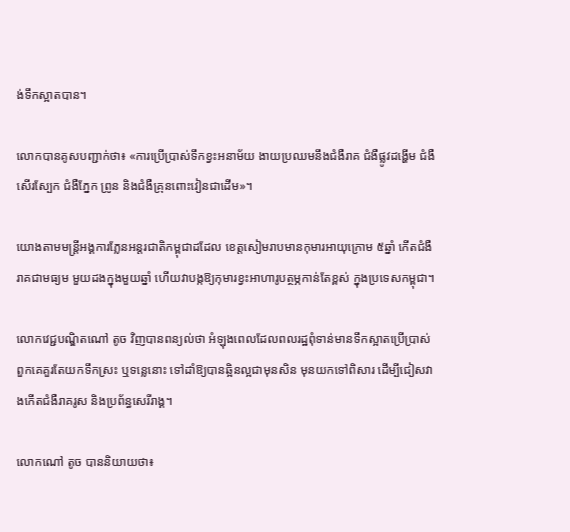ង់ទឹកស្អាតបាន។

លោកបានគូសបញ្ជាក់ថា៖ «ការប្រើប្រាស់ទឹកខ្វះអនាម័យ ងាយប្រឈមនឹងជំងឺរាគ ជំងឺផ្លូវដង្ហើម ជំងឺសើរស្បែក ជំងឺភ្នែក ព្រូន និងជំងឺគ្រុនពោះវៀនជាដើម»។

យោងតាមមន្ត្រីអង្គការភ្លែនអន្តរជាតិកម្ពុជាដដែល ខេត្តសៀមរាបមានកុមារអាយុក្រោម ៥ឆ្នាំ កើតជំងឺរាគជាមធ្យម មួយដងក្នុងមួយឆ្នាំ ហើយវាបង្កឱ្យកុមារខ្វះអាហារូបត្ថម្ភកាន់តែខ្ពស់ ក្នុងប្រទេសកម្ពុជា។

លោកវេជ្ជបណ្ឌិតណៅ តូច វិញបានពន្យល់ថា អំឡុងពេលដែលពលរដ្ឋពុំទាន់មានទឹកស្អាតប្រើប្រាស់ ពួកគេគួរតែយកទឹកស្រះ ឬទន្លេនោះ ទៅដាំឱ្យបានឆ្អិនល្អជាមុនសិន មុនយកទៅពិសារ ដើម្បីជៀសវាងកើតជំងឺរាគរូស និងប្រព័ន្ធសេរីរាង្គ។

លោកណៅ តូច បាននិយាយថា៖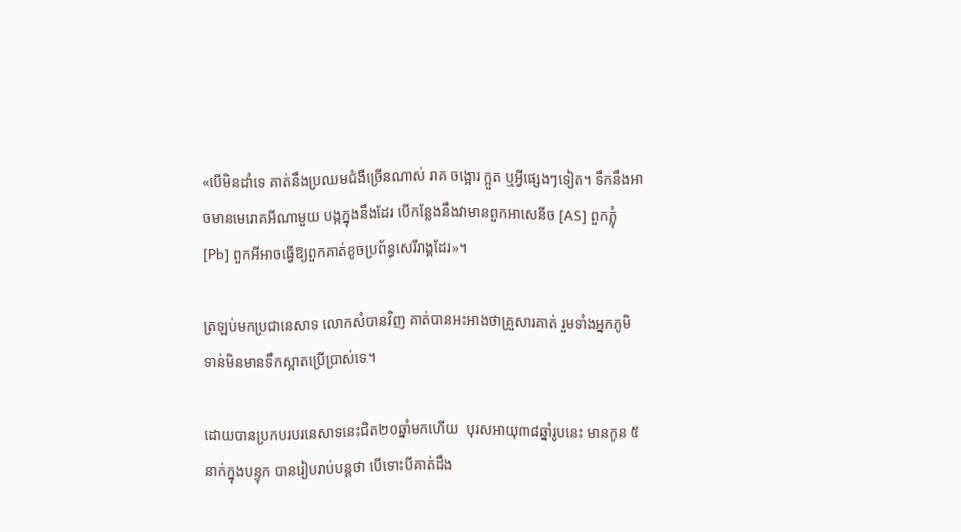«បើមិនដាំទេ គាត់នឹងប្រឈមជំងឺច្រើនណាស់ រាគ ចង្អោរ ក្អួត ឬអ្វីផ្សេងៗទៀត។ ទឹកនឹងអាចមានមេរោគអីណាមួយ បង្កក្នុងនឹងដែរ បើកន្លែងនឹងវាមានពួកអាសេនីច [AS] ពួកភ្លុំ [Pb] ពួកអីអាចធ្វើឱ្យពួកគាត់ខូចប្រព័ន្ធសេរីរាង្គដែរ»។

ត្រឡប់មកប្រជានេសាទ លោកសំបានវិញ គាត់បានអះអាងថាគ្រួសារគាត់ រួមទាំងអ្នកភូមិ ទាន់មិនមានទឹកស្អាតប្រើប្រាស់ទេ។

ដោយបានប្រកបរបរនេសាទនេះជិត២០ឆ្នាំមកហើយ  បុរសអាយុ៣៨ឆ្នាំរូបនេះ មានកូន ៥នាក់ក្នុងបន្ទុក បានរៀបរាប់បន្តថា បើទោះបីគាត់ដឹង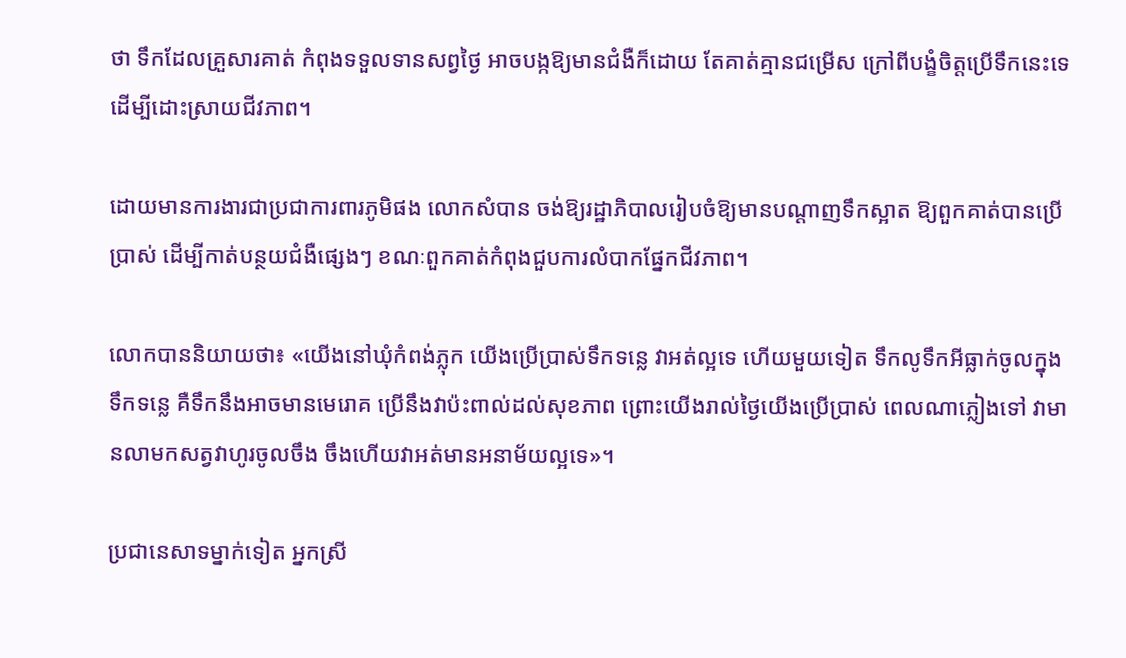ថា ទឹកដែលគ្រួសារគាត់ កំពុងទទួលទានសព្វថ្ងៃ អាចបង្កឱ្យមានជំងឺក៏ដោយ តែគាត់គ្មានជម្រើស ក្រៅពីបង្ខំចិត្តប្រើទឹកនេះទេ ដើម្បីដោះស្រាយជីវភាព។

ដោយមានការងារជាប្រជាការពារភូមិផង លោកសំបាន ចង់ឱ្យរដ្ឋាភិបាលរៀបចំឱ្យមានបណ្តាញទឹកស្អាត ឱ្យពួកគាត់បានប្រើប្រាស់ ដើម្បីកាត់បន្ថយជំងឺផ្សេងៗ ខណៈពួកគាត់កំពុងជួបការលំបាកផ្នែកជីវភាព។

លោកបាននិយាយថា៖ «យើងនៅឃុំកំពង់ភ្លុក យើងប្រើប្រាស់ទឹកទន្លេ វាអត់ល្អទេ ហើយមួយទៀត ទឹកលូទឹកអីធ្លាក់ចូលក្នុងទឹកទន្លេ គឺទឹកនឹងអាចមានមេរោគ ប្រើនឹងវាប៉ះពាល់ដល់សុខភាព ព្រោះយើងរាល់ថ្ងៃយើងប្រើប្រាស់ ពេលណាភ្លៀងទៅ វាមានលាមកសត្វវាហូរចូលចឹង ចឹងហើយវាអត់មានអនាម័យល្អទេ»។

ប្រជានេសាទម្នាក់ទៀត អ្នកស្រី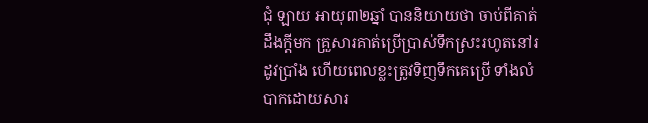ជុំ ឡាយ អាយុ៣២ឆ្នាំ បាននិយាយថា ចាប់ពីគាត់ដឹងក្តីមក គ្រួសារគាត់ប្រើប្រាស់ទឹកស្រះរហូតនៅរដូវប្រាំង ហើយពេលខ្លះត្រូវទិញទឹកគេប្រើ ទាំងលំបាកដោយសារ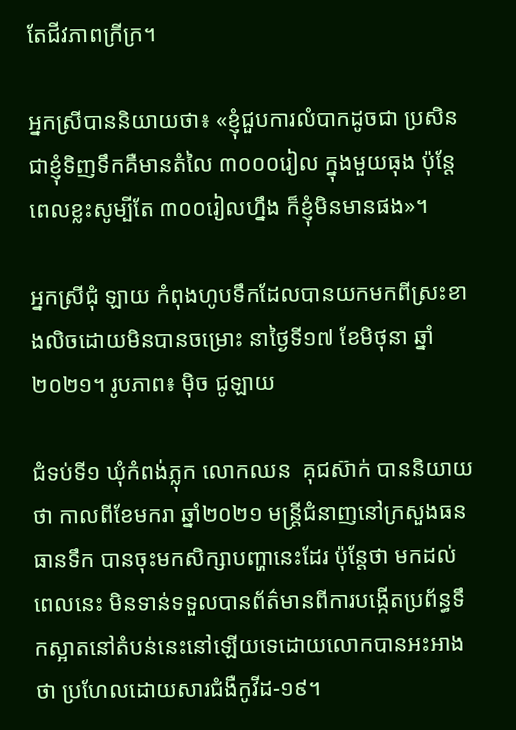តែជីវភាពក្រីក្រ។

អ្នកស្រីបាននិយាយថា៖ «ខ្ញុំជួបការលំបាកដូចជា ប្រសិនជាខ្ញុំទិញទឹកគឺមានតំលៃ ៣០០០រៀល ក្នុងមួយធុង ប៉ុន្តែពេលខ្លះសូម្បីតែ ៣០០រៀលហ្នឹង ក៏ខ្ញុំមិនមានផង»។

អ្នកស្រីជុំ ឡាយ កំពុងហូបទឹកដែលបានយកមកពីស្រះខាងលិចដោយមិនបានចម្រោះ នាថ្ងៃទី១៧ ខែមិថុនា ឆ្នាំ២០២១។ រូបភាព៖ ម៉ិច ជូឡាយ

ជំទប់ទី១ ឃុំកំពង់ភ្លុក លោកឈន  គុជស៊ាក់ បាននិយាយថា កាលពីខែមករា ឆ្នាំ២០២១ មន្ត្រីជំនាញនៅក្រសួងធនធានទឹក បានចុះមកសិក្សាបញ្ហានេះដែរ ប៉ុន្តែថា មកដល់ពេលនេះ មិនទាន់ទទួលបានព័ត៌មានពីការបង្កើតប្រព័ន្ធទឹកស្អាតនៅតំបន់នេះនៅឡើយទេដោយលោកបានអះអាងថា ប្រហែលដោយសារជំងឺកូវីដ-១៩។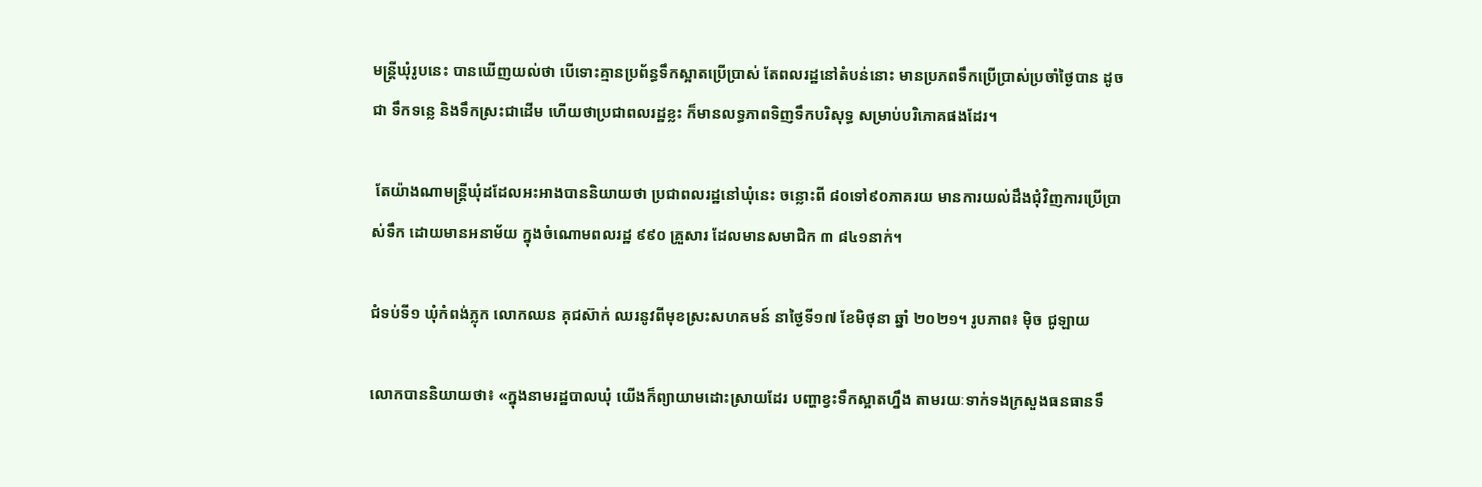មន្ត្រីឃុំរូបនេះ បានឃើញយល់ថា បើទោះគ្មានប្រព័ន្ធទឹកស្អាតប្រើប្រាស់ តែពលរដ្ឋនៅតំបន់នោះ មានប្រភពទឹកប្រើប្រាស់ប្រចាំថ្ងៃបាន ដូចជា ទឹកទន្លេ និងទឹកស្រះជាដើម ហើយថាប្រជាពលរដ្ឋខ្លះ ក៏មានលទ្ធភាពទិញទឹកបរិសុទ្ធ សម្រាប់បរិភោគផងដែរ។

 តែយ៉ាងណាមន្ត្រីឃុំដដែលអះអាងបាននិយាយថា ប្រជាពលរដ្ឋនៅឃុំនេះ ចន្លោះពី ៨០ទៅ៩០ភាគរយ មានការយល់ដឹងជុំវិញការប្រើប្រាស់ទឹក ដោយមានអនាម័យ ក្នុងចំណោមពលរដ្ឋ ៩៩០ គ្រួសារ ដែលមានសមាជិក ៣ ៨៤១នាក់។

ជំទប់ទី១ ឃុំកំពង់ភ្លុក លោកឈន គុជស៊ាក់ ឈរនូវពីមុខស្រះសហគមន៍ នាថ្ងៃទី១៧ ខែមិថុនា ឆ្នាំ ២០២១។ រូបភាព៖ ម៉ិច ជូឡាយ

លោកបាននិយាយថា៖ «ក្នុងនាមរដ្ឋបាលឃុំ យើងក៏ព្យាយាមដោះស្រាយដែរ បញ្ហាខ្វះទឹកស្អាតហ្នឹង តាមរយៈទាក់ទងក្រសួងធនធានទឹ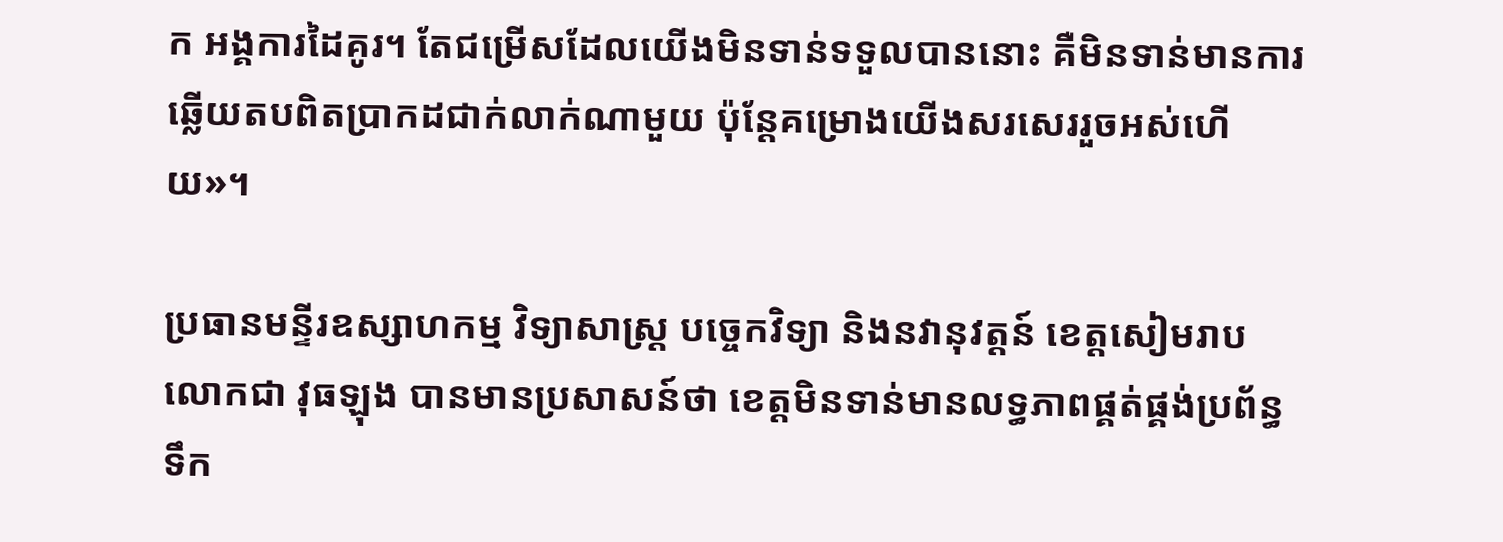ក អង្គការដៃគូរ។ តែជម្រើសដែលយើងមិនទាន់ទទួលបាននោះ គឺមិនទាន់មានការឆ្លើយតបពិតប្រាកដជាក់លាក់ណាមួយ ប៉ុន្តែគម្រោងយើងសរសេររួចអស់ហើយ»។

ប្រធានមន្ទីរឧស្សាហកម្ម វិទ្យាសាស្ត្រ បច្ចេកវិទ្យា និងនវានុវត្តន៍ ខេត្តសៀមរាប លោកជា វុធឡុង បានមានប្រសាសន៍ថា ខេត្តមិនទាន់មានលទ្ធភាពផ្គត់ផ្គង់ប្រព័ន្ធទឹក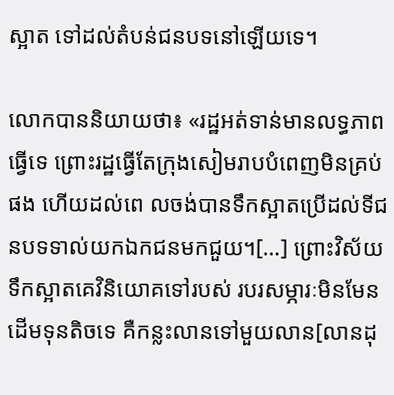ស្អាត ទៅដល់តំបន់ជនបទនៅឡើយទេ។

លោកបាននិយាយថា៖ «រដ្ឋអត់ទាន់មានលទ្ធភាពធ្វើទេ ព្រោះរដ្ឋធ្វើតែក្រុងសៀមរាបបំពេញមិនគ្រប់ផង ហើយដល់ពេ លចង់បានទឹកស្អាតប្រើដល់ទីជនបទទាល់យកឯកជនមកជួយ។[…] ព្រោះវិស័យទឹកស្អាតគេវិនិយោគទៅរបស់ របរសម្ភារៈមិនមែនដើមទុនតិចទេ គឺកន្លះលានទៅមួយលាន[លានដុ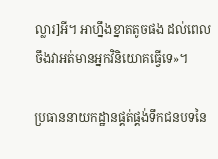ល្លារ]អី។ អាហ្នឹងខ្នាតតូចផង ដល់ពេលចឹងវាអត់មានអ្នកវិនិយោគធ្វើទេ»។

ប្រធាននាយកដ្ឋានផ្គត់ផ្គង់ទឹកជនបទនៃ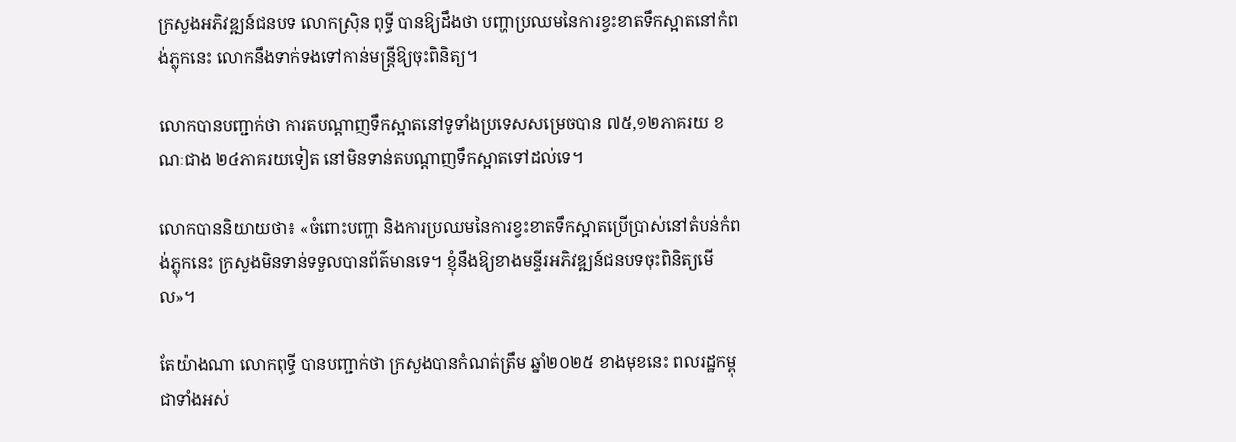ក្រសួងអភិវឌ្ឍន៍ជនបទ លោកស្រ៊ិន ពុទ្ធី បានឱ្យដឹងថា បញ្ហាប្រឈមនៃការខ្វះខាតទឹកស្អាតនៅកំពង់ភ្លុកនេះ លោកនឹងទាក់ទងទៅកាន់មន្រ្តីឱ្យចុះពិនិត្យ។

លោកបានបញ្ជាក់ថា ការតបណ្ដាញទឹកស្អាតនៅទូទាំងប្រទេសសម្រេចបាន ៧៥,១២ភាគរយ ខណៈជាង ២៤ភាគរយទៀត នៅមិនទាន់តបណ្តាញទឹកស្អាតទៅដល់ទេ។

លោកបាននិយាយថា៖ «ចំពោះបញ្ហា និងការប្រឈមនៃការខ្វះខាតទឹកស្អាតប្រើប្រាស់នៅតំបន់កំពង់ភ្លុកនេះ ក្រសួងមិនទាន់ទទួលបានព័ត៌មានទេ។ ខ្ញុំនឹងឱ្យខាងមន្ទីរអភិវឌ្ឍន៍ជនបទចុះពិនិត្យមើល»។

តែយ៉ាងណា លោកពុទ្ធី បានបញ្ជាក់ថា ក្រសួងបានកំណត់ត្រឹម ឆ្នាំ២០២៥ ខាងមុខនេះ ពលរដ្ឋកម្ពុជាទាំងអស់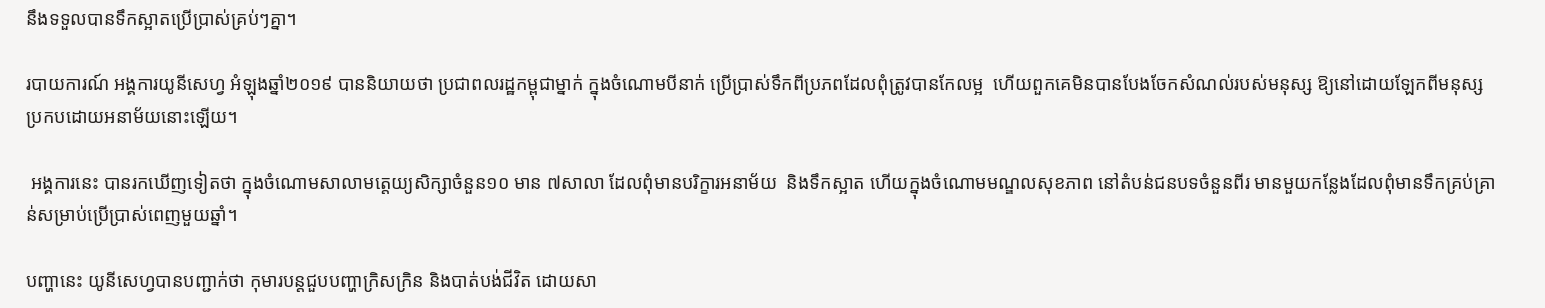នឹងទទួលបានទឹកស្អាតប្រើប្រាស់គ្រប់ៗគ្នា។

របាយការណ៍ អង្គការយូនីសេហ្វ អំឡុងឆ្នាំ២០១៩ បាននិយាយថា ប្រជាពលរដ្ឋកម្ពុជាម្នាក់ ក្នុងចំណោមបីនាក់ ប្រើប្រាស់ទឹកពីប្រភពដែលពុំត្រូវបានកែលម្អ  ហើយពួកគេមិនបានបែងចែកសំណល់របស់មនុស្ស ឱ្យនៅដោយឡែកពីមនុស្ស ប្រកបដោយអនាម័យនោះឡើយ។

 អង្គការនេះ បានរកឃើញទៀតថា ក្នុងចំណោមសាលាមត្តេយ្យសិក្សាចំនួន១០ មាន ៧សាលា ដែលពុំមានបរិក្ខារអនាម័យ  និងទឹកស្អាត ហើយក្នុងចំណោមមណ្ឌលសុខភាព នៅតំបន់ជនបទចំនួនពីរ មានមួយកន្លែងដែលពុំមានទឹកគ្រប់គ្រាន់សម្រាប់ប្រើប្រាស់ពេញមួយឆ្នាំ។

បញ្ហានេះ យូនីសេហ្វបានបញ្ជាក់ថា កុមារបន្តជួបបញ្ហាក្រិសក្រិន និងបាត់បង់ជីវិត ដោយសា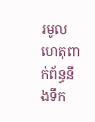រមូលហេតុពាក់ព័ន្ធនឹងទឹក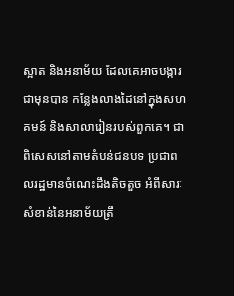ស្អាត និងអនាម័យ ដែលគេអាចបង្ការជាមុនបាន កន្លែងលាងដៃនៅក្នុងសហគមន៍ និងសាលារៀនរបស់ពួកគេ។ ជាពិសេសនៅតាមតំបន់ជនបទ ប្រជាពលរដ្ឋមានចំណេះដឹងតិចតួច អំពីសារៈសំខាន់នៃអនាម័យត្រឹ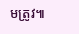មត្រូវ៕